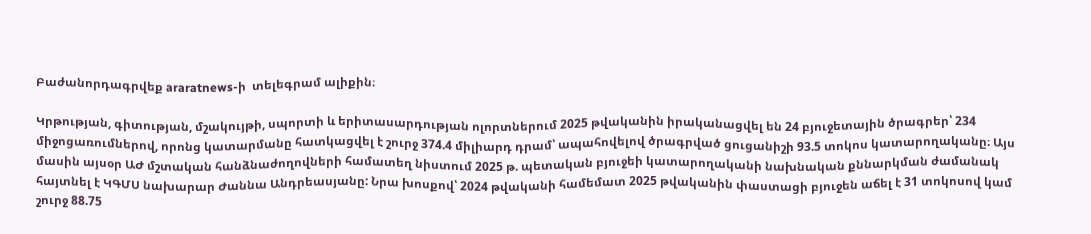Բաժանորդագրվեք araratnews-ի  տելեգրամ ալիքին։

Կրթության, գիտության, մշակույթի, սպորտի և երիտասարդության ոլորտներում 2025 թվականին իրականացվել են 24 բյուջետային ծրագրեր՝ 234 միջոցառումներով, որոնց կատարմանը հատկացվել է շուրջ 374.4 միլիարդ դրամ՝ ապահովելով ծրագրված ցուցանիշի 93.5 տոկոս կատարողականը։ Այս մասին այսօր ԱԺ մշտական հանձնաժողովների համատեղ նիստում 2025 թ. պետական բյուջեի կատարողականի նախնական քննարկման ժամանակ հայտնել է ԿԳՄՍ նախարար Ժաննա Անդրեասյանը: Նրա խոսքով՝ 2024 թվականի համեմատ 2025 թվականին փաստացի բյուջեն աճել է 31 տոկոսով կամ շուրջ 88.75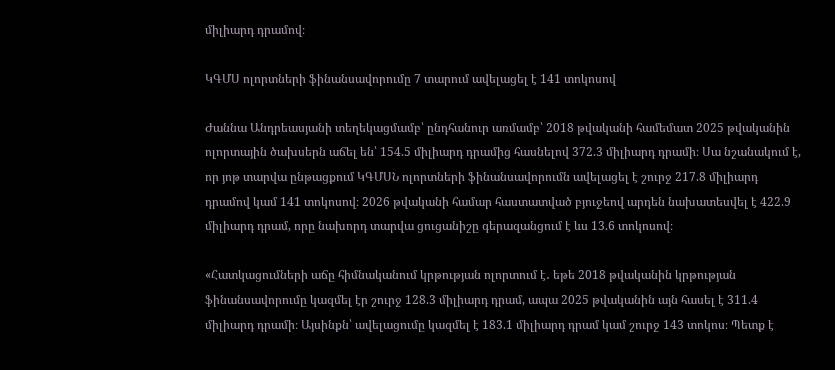միլիարդ դրամով։

ԿԳՄՍ ոլորտների ֆինանսավորումը 7 տարում ավելացել է 141 տոկոսով

Ժաննա Անդրեասյանի տեղեկացմամբ՝ ընդհանուր առմամբ՝ 2018 թվականի համեմատ 2025 թվականին ոլորտային ծախսերն աճել են՝ 154.5 միլիարդ դրամից հասնելով 372.3 միլիարդ դրամի։ Սա նշանակում է, որ յոթ տարվա ընթացքում ԿԳՄՍՆ ոլորտների ֆինանսավորումն ավելացել է շուրջ 217.8 միլիարդ դրամով կամ 141 տոկոսով։ 2026 թվականի համար հաստատված բյուջեով արդեն նախատեսվել է 422.9 միլիարդ դրամ, որը նախորդ տարվա ցուցանիշը գերազանցում է ևս 13.6 տոկոսով։

«Հատկացումների աճը հիմնականում կրթության ոլորտում է․ եթե 2018 թվականին կրթության ֆինանսավորումը կազմել էր շուրջ 128.3 միլիարդ դրամ, ապա 2025 թվականին այն հասել է 311.4 միլիարդ դրամի։ Այսինքն՝ ավելացումը կազմել է 183.1 միլիարդ դրամ կամ շուրջ 143 տոկոս։ Պետք է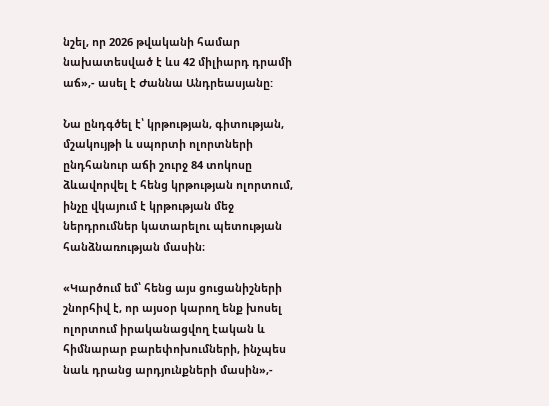նշել, որ 2026 թվականի համար նախատեսված է ևս 42 միլիարդ դրամի աճ»,- ասել է Ժաննա Անդրեասյանը:

Նա ընդգծել է՝ կրթության, գիտության, մշակույթի և սպորտի ոլորտների ընդհանուր աճի շուրջ 84 տոկոսը ձևավորվել է հենց կրթության ոլորտում, ինչը վկայում է կրթության մեջ ներդրումներ կատարելու պետության հանձնառության մասին։

«Կարծում եմ՝ հենց այս ցուցանիշների շնորհիվ է, որ այսօր կարող ենք խոսել ոլորտում իրականացվող էական և հիմնարար բարեփոխումների, ինչպես նաև դրանց արդյունքների մասին»,-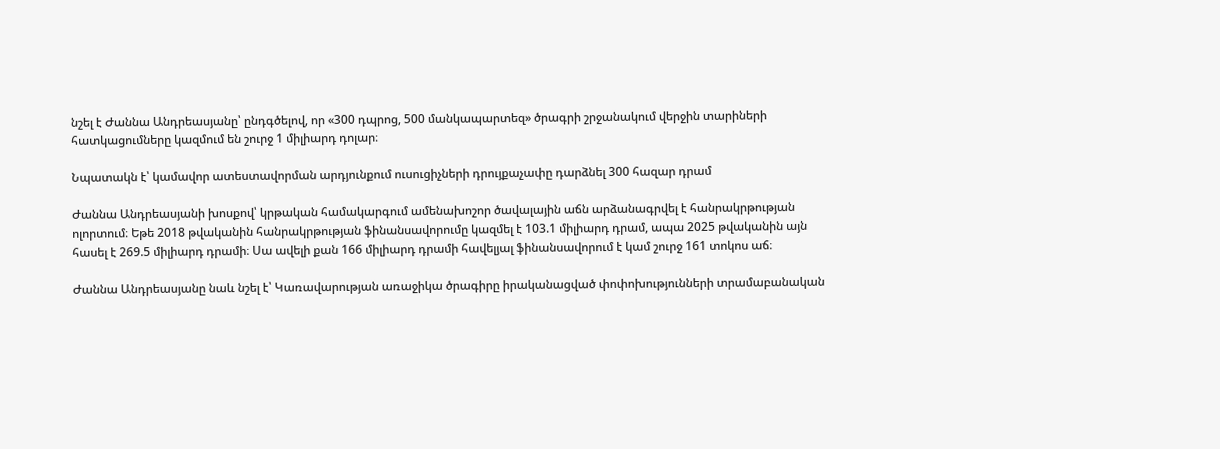նշել է Ժաննա Անդրեասյանը՝ ընդգծելով, որ «300 դպրոց, 500 մանկապարտեզ» ծրագրի շրջանակում վերջին տարիների հատկացումները կազմում են շուրջ 1 միլիարդ դոլար։

Նպատակն է՝ կամավոր ատեստավորման արդյունքում ուսուցիչների դրույքաչափը դարձնել 300 հազար դրամ

Ժաննա Անդրեասյանի խոսքով՝ կրթական համակարգում ամենախոշոր ծավալային աճն արձանագրվել է հանրակրթության ոլորտում։ Եթե 2018 թվականին հանրակրթության ֆինանսավորումը կազմել է 103.1 միլիարդ դրամ, ապա 2025 թվականին այն հասել է 269.5 միլիարդ դրամի։ Սա ավելի քան 166 միլիարդ դրամի հավելյալ ֆինանսավորում է կամ շուրջ 161 տոկոս աճ։

Ժաննա Անդրեասյանը նաև նշել է՝ Կառավարության առաջիկա ծրագիրը իրականացված փոփոխությունների տրամաբանական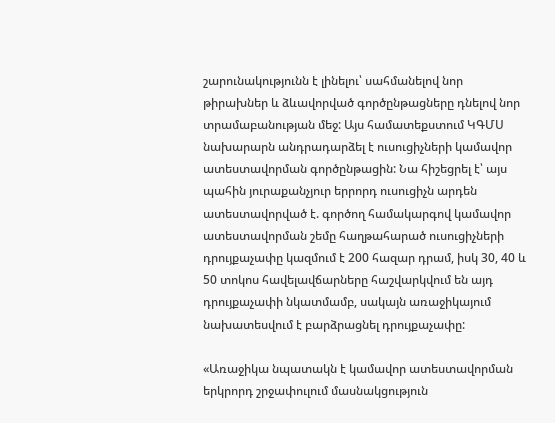շարունակությունն է լինելու՝ սահմանելով նոր թիրախներ և ձևավորված գործընթացները դնելով նոր տրամաբանության մեջ: Այս համատեքստում ԿԳՄՍ նախարարն անդրադարձել է ուսուցիչների կամավոր ատեստավորման գործընթացին: Նա հիշեցրել է՝ այս պահին յուրաքանչյուր երրորդ ուսուցիչն արդեն ատեստավորված է. գործող համակարգով կամավոր ատեստավորման շեմը հաղթահարած ուսուցիչների դրույքաչափը կազմում է 200 հազար դրամ, իսկ 30, 40 և 50 տոկոս հավելավճարները հաշվարկվում են այդ դրույքաչափի նկատմամբ, սակայն առաջիկայում նախատեսվում է բարձրացնել դրույքաչափը:

«Առաջիկա նպատակն է կամավոր ատեստավորման երկրորդ շրջափուլում մասնակցություն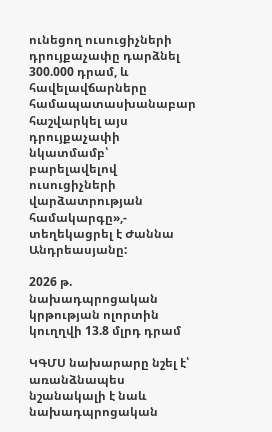ունեցող ուսուցիչների դրույքաչափը դարձնել 300.000 դրամ, և հավելավճարները համապատասխանաբար հաշվարկել այս դրույքաչափի նկատմամբ՝ բարելավելով ուսուցիչների վարձատրության համակարգը»,- տեղեկացրել է Ժաննա Անդրեասյանը:

2026 թ. նախադպրոցական կրթության ոլորտին կուղղվի 13.8 մլրդ դրամ

ԿԳՄՍ նախարարը նշել է՝ առանձնապես նշանակալի է նաև նախադպրոցական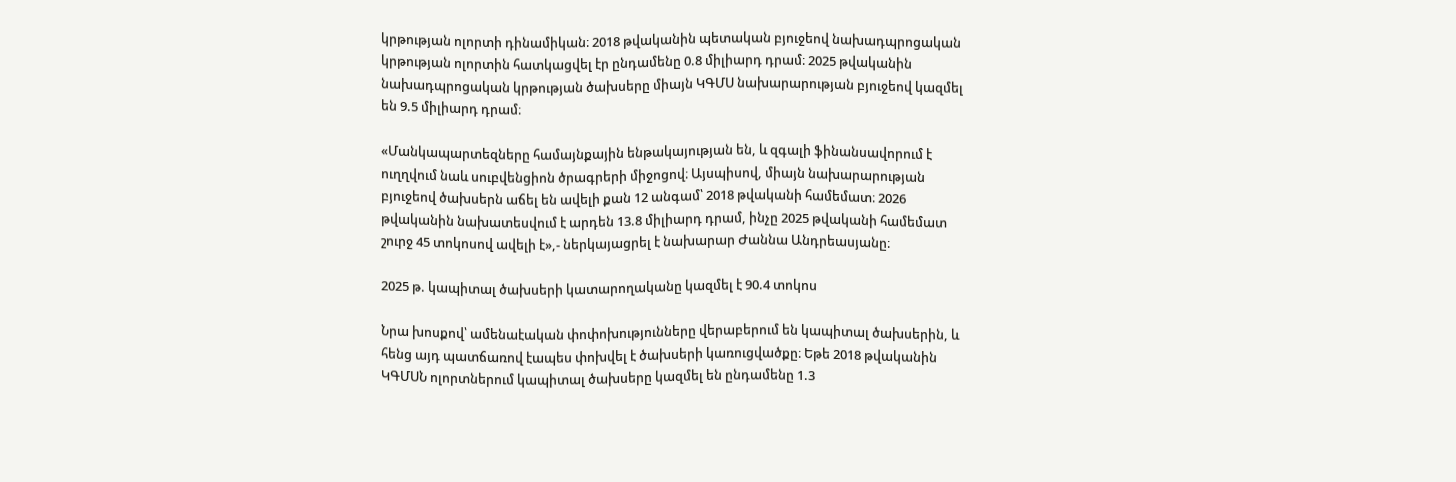կրթության ոլորտի դինամիկան։ 2018 թվականին պետական բյուջեով նախադպրոցական կրթության ոլորտին հատկացվել էր ընդամենը 0.8 միլիարդ դրամ։ 2025 թվականին նախադպրոցական կրթության ծախսերը միայն ԿԳՄՍ նախարարության բյուջեով կազմել են 9.5 միլիարդ դրամ։

«Մանկապարտեզները համայնքային ենթակայության են, և զգալի ֆինանսավորում է ուղղվում նաև սուբվենցիոն ծրագրերի միջոցով։ Այսպիսով, միայն նախարարության բյուջեով ծախսերն աճել են ավելի քան 12 անգամ՝ 2018 թվականի համեմատ։ 2026 թվականին նախատեսվում է արդեն 13.8 միլիարդ դրամ, ինչը 2025 թվականի համեմատ շուրջ 45 տոկոսով ավելի է»,- ներկայացրել է նախարար Ժաննա Անդրեասյանը։

2025 թ. կապիտալ ծախսերի կատարողականը կազմել է 90.4 տոկոս

Նրա խոսքով՝ ամենաէական փոփոխությունները վերաբերում են կապիտալ ծախսերին, և հենց այդ պատճառով էապես փոխվել է ծախսերի կառուցվածքը։ Եթե 2018 թվականին ԿԳՄՍՆ ոլորտներում կապիտալ ծախսերը կազմել են ընդամենը 1.3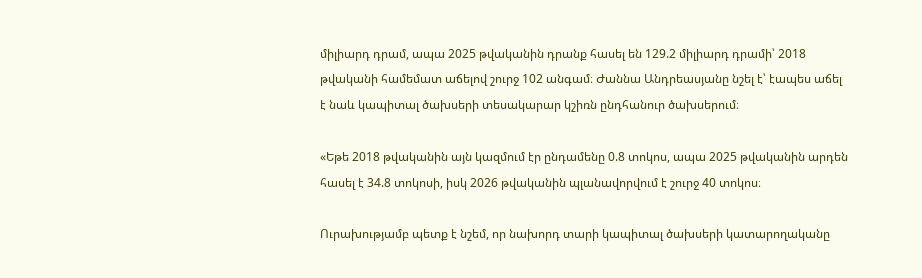միլիարդ դրամ, ապա 2025 թվականին դրանք հասել են 129.2 միլիարդ դրամի՝ 2018 թվականի համեմատ աճելով շուրջ 102 անգամ։ Ժաննա Անդրեասյանը նշել է՝ էապես աճել է նաև կապիտալ ծախսերի տեսակարար կշիռն ընդհանուր ծախսերում։

«Եթե 2018 թվականին այն կազմում էր ընդամենը 0.8 տոկոս, ապա 2025 թվականին արդեն հասել է 34.8 տոկոսի, իսկ 2026 թվականին պլանավորվում է շուրջ 40 տոկոս։

Ուրախությամբ պետք է նշեմ, որ նախորդ տարի կապիտալ ծախսերի կատարողականը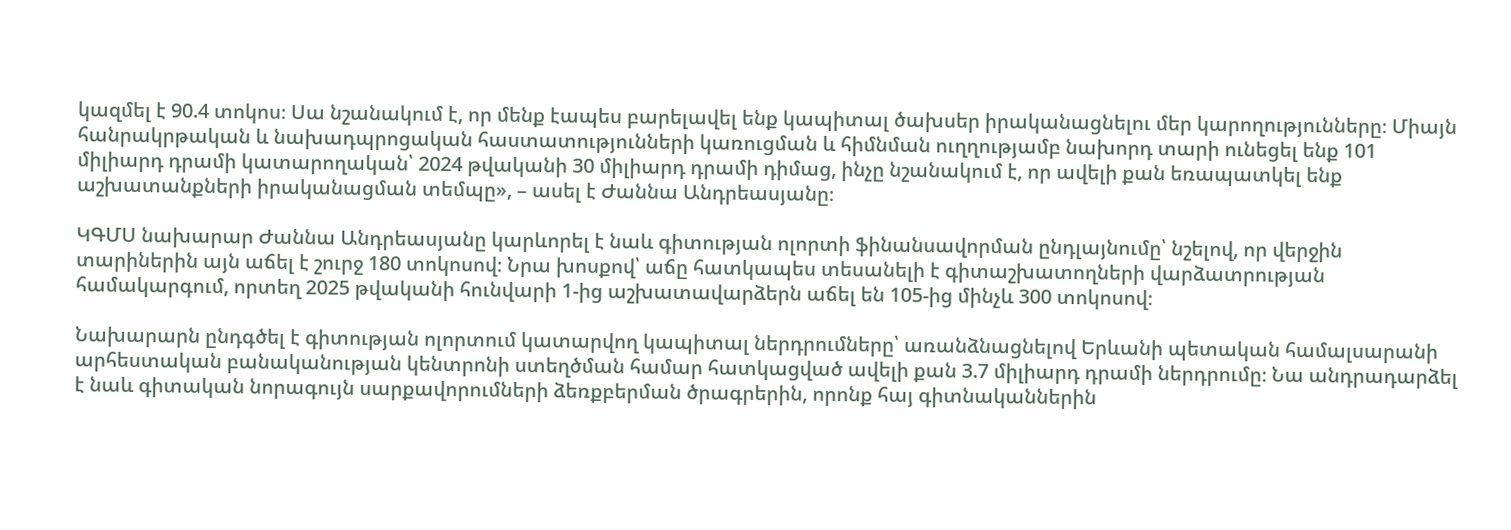կազմել է 90.4 տոկոս։ Սա նշանակում է, որ մենք էապես բարելավել ենք կապիտալ ծախսեր իրականացնելու մեր կարողությունները։ Միայն հանրակրթական և նախադպրոցական հաստատությունների կառուցման և հիմնման ուղղությամբ նախորդ տարի ունեցել ենք 101 միլիարդ դրամի կատարողական՝ 2024 թվականի 30 միլիարդ դրամի դիմաց, ինչը նշանակում է, որ ավելի քան եռապատկել ենք աշխատանքների իրականացման տեմպը», – ասել է Ժաննա Անդրեասյանը։

ԿԳՄՍ նախարար Ժաննա Անդրեասյանը կարևորել է նաև գիտության ոլորտի ֆինանսավորման ընդլայնումը՝ նշելով, որ վերջին տարիներին այն աճել է շուրջ 180 տոկոսով։ Նրա խոսքով՝ աճը հատկապես տեսանելի է գիտաշխատողների վարձատրության համակարգում, որտեղ 2025 թվականի հունվարի 1-ից աշխատավարձերն աճել են 105-ից մինչև 300 տոկոսով։

Նախարարն ընդգծել է գիտության ոլորտում կատարվող կապիտալ ներդրումները՝ առանձնացնելով Երևանի պետական համալսարանի արհեստական բանականության կենտրոնի ստեղծման համար հատկացված ավելի քան 3.7 միլիարդ դրամի ներդրումը։ Նա անդրադարձել է նաև գիտական նորագույն սարքավորումների ձեռքբերման ծրագրերին, որոնք հայ գիտնականներին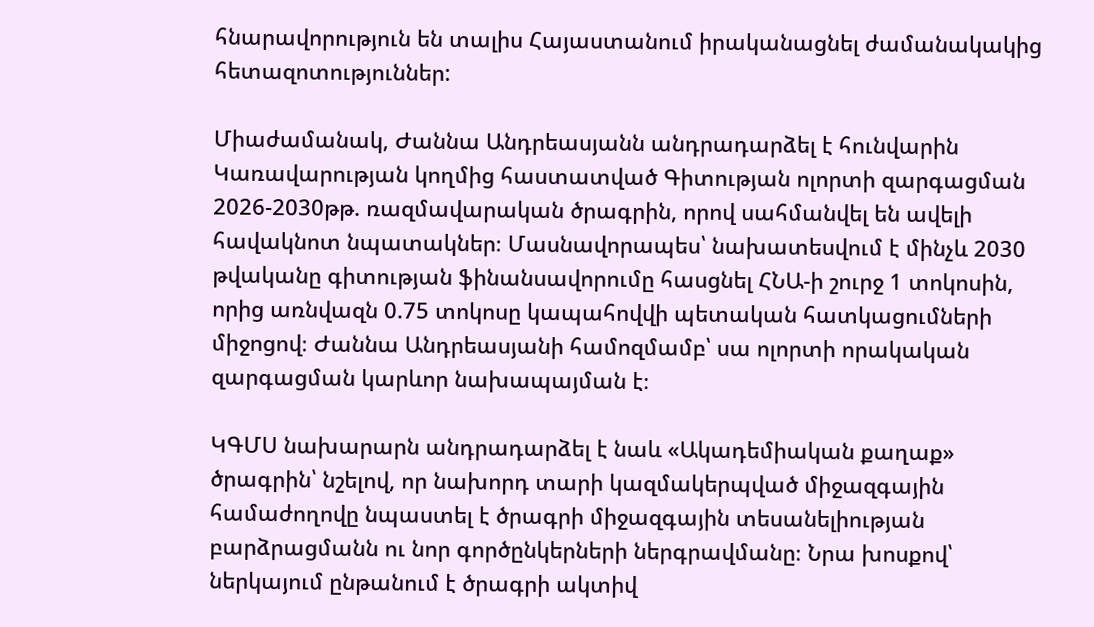հնարավորություն են տալիս Հայաստանում իրականացնել ժամանակակից հետազոտություններ:

Միաժամանակ, Ժաննա Անդրեասյանն անդրադարձել է հունվարին Կառավարության կողմից հաստատված Գիտության ոլորտի զարգացման 2026-2030թթ. ռազմավարական ծրագրին, որով սահմանվել են ավելի հավակնոտ նպատակներ։ Մասնավորապես՝ նախատեսվում է մինչև 2030 թվականը գիտության ֆինանսավորումը հասցնել ՀՆԱ-ի շուրջ 1 տոկոսին, որից առնվազն 0.75 տոկոսը կապահովվի պետական հատկացումների միջոցով։ Ժաննա Անդրեասյանի համոզմամբ՝ սա ոլորտի որակական զարգացման կարևոր նախապայման է։

ԿԳՄՍ նախարարն անդրադարձել է նաև «Ակադեմիական քաղաք» ծրագրին՝ նշելով, որ նախորդ տարի կազմակերպված միջազգային համաժողովը նպաստել է ծրագրի միջազգային տեսանելիության բարձրացմանն ու նոր գործընկերների ներգրավմանը։ Նրա խոսքով՝ ներկայում ընթանում է ծրագրի ակտիվ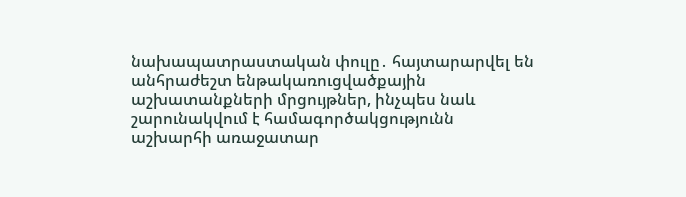նախապատրաստական փուլը․ հայտարարվել են անհրաժեշտ ենթակառուցվածքային աշխատանքների մրցույթներ, ինչպես նաև շարունակվում է համագործակցությունն աշխարհի առաջատար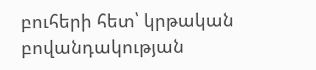բուհերի հետ՝ կրթական բովանդակության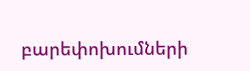բարեփոխումների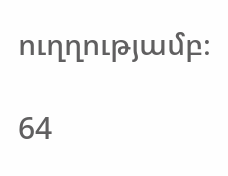ուղղությամբ։

64